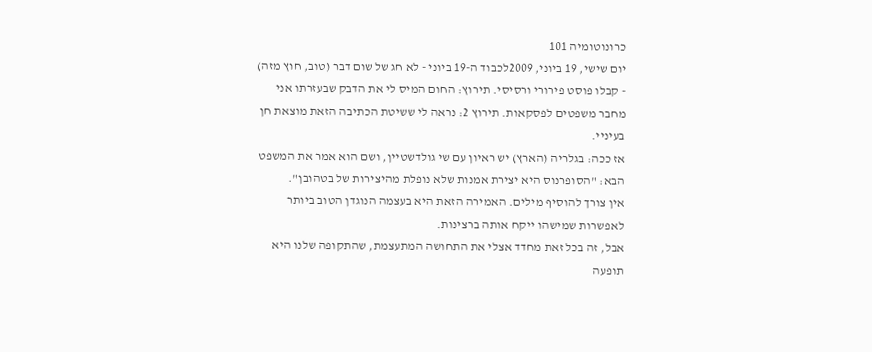כרונוטומיה 101
יום שישי, 19 ביוני, 2009לכבוד ה-19 ביוני - לא חג של שום דבר (טוב, חוץ מזה) - קבלו פוסט פירורי ורסיסי. תירוץ: החום המיס לי את הדבק שבעזרתו אני מחבר משפטים לפסקאות. תירוץ 2: נראה לי ששיטת הכתיבה הזאת מוצאת חן בעיניי.
אז ככה: בגלריה (הארץ) יש ראיון עם שי גולדשטיין, ושם הוא אמר את המשפט הבא: "הסופרנוס היא יצירת אמנות שלא נופלת מהיצירות של בטהובן".
אין צורך להוסיף מילים. האמירה הזאת היא בעצמה הנוגדן הטוב ביותר לאפשרות שמישהו ייקח אותה ברצינות.
אבל, זה בכל זאת מחדד אצלי את התחושה המתעצמת, שהתקופה שלנו היא תופעה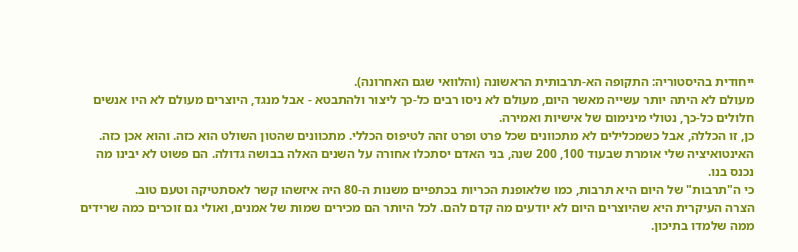ייחודית בהיסטוריה: התקופה הא-תרבותית הראשונה (והלוואי שגם האחרונה).
מעולם לא היתה יותר עשייה מאשר היום, מעולם לא ניסו רבים כל-כך ליצור ולהתבטא - אבל מנגד, היוצרים מעולם לא היו אנשים חלולים כל-כך, נטולי מינימום של אישיות ואמירה.
כן, זו הכללה, אבל כשמכלילים לא מתכוונים שכל פרט ופרט זהה לטיפוס הכללי. מתכוונים שהטון השולט הוא כזה. והוא אכן כזה.
האינטואיציה שלי אומרת שבעוד 100, 200 שנה, בני האדם יסתכלו אחורה על השנים האלה בבושה גדולה. הם פשוט לא יבינו מה נכנס בנו.
כי ה"תרבות" של היום היא תרבות, כמו שלאופנת הכריות בכתפיים משנות ה-80 היה איזשהו קשר לאסתטיקה וטעם טוב.
הצרה העיקרית היא שהיוצרים היום לא יודעים מה קדם להם. לכל היותר הם מכירים שמות של אמנים, ואולי גם זוכרים כמה שרידים ממה שלמדו בתיכון.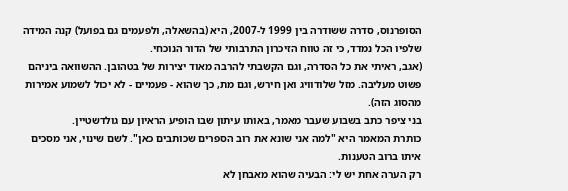הסופרנוס, סדרה ששודרה בין 1999 ל-2007, היא (בהשאלה, ולפעמים גם בפועל) קנה המידה שלפיו הכל נמדד, כי זה טווח הזיכרון התרבותי של הדור הנוכחי.
(אגב, ראיתי את כל הסדרה, וגם הקשבתי להרבה מאוד יצירות של בטהובן. ההשוואה ביניהם פשוט מעליבה. מזל שלודוויג ואן חירש, וגם מת, כך שהוא - פעמיים - לא יכול לשמוע אמירות מהסוג הזה).
בני ציפר כתב בשבוע שעבר מאמר, באותו עיתון שבו הופיע הראיון עם גולדשטיין.
כותרת המאמר היא "למה אני שונא את רוב הספרים שכותבים כאן". לשם שינוי, אני מסכים איתו ברוב הטענות.
רק הערה אחת יש לי: הבעיה שהוא מאבחן לא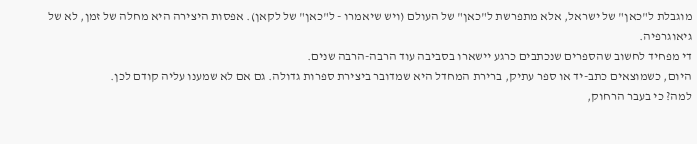מוגבלת ל"כאן" של ישראל, אלא מתפרשת ל"כאן" של העולם (ויש שיאמרו - ל"כאן" של לקאן). אפסות היצירה היא מחלה של זמן, לא של גיאוגרפיה.
די מפחיד לחשוב שהספרים שנכתבים כרגע יישארו בסביבה עוד הרבה-הרבה שנים.
היום, כשמוצאים כתב-יד או ספר עתיק, ברירת המחדל היא שמדובר ביצירת ספרות גדולה. גם אם לא שמענו עליה קודם לכן.
למה? כי בעבר הרחוק,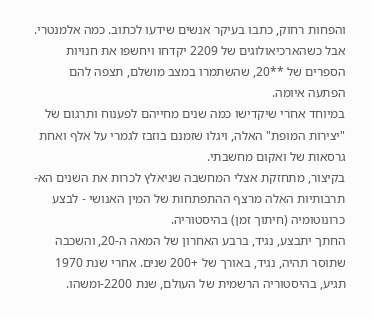והפחות רחוק, כתבו בעיקר אנשים שידעו לכתוב. כמה אלמנטרי.
אבל כשהארכיאולוגים של 2209 יקדחו ויחשפו את חנויות הספרים של **20, שהשתמרו במצב מושלם, תצפה להם הפתעה איומה.
במיוחד אחרי שיקדישו כמה שנים מחייהם לפענוח ותרגום של "יצירות המופת" האלה, ויגלו שזמנם בוזבז לגמרי על אלף ואחת גרסאות של ואקום מחשבתי.
בקיצור, מתחזקת אצלי המחשבה שניאלץ לכרות את השנים הא-תרבותיות האלה מרצף ההתפתחות של המין האנושי - לבצע כרונוטומיה (חיתוך זמן) בהיסטוריה.
החתך יתבצע, נגיד, ברבע האחרון של המאה ה-20, והשכבה שתוסר תהיה, נגיד, באורך של +200 שנים. אחרי שנת 1970 תגיע, בהיסטוריה הרשמית של העולם, שנת 2200-ומשהו.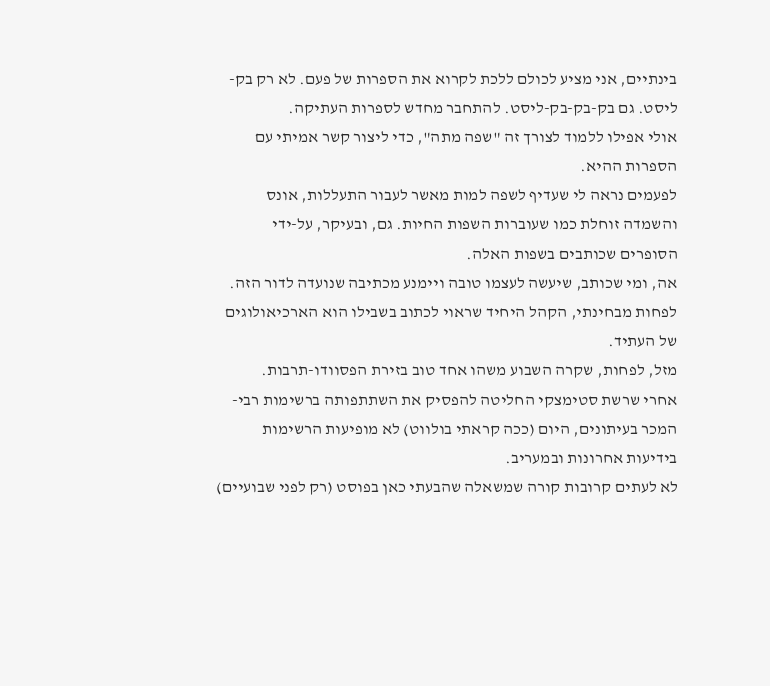בינתיים, אני מציע לכולם ללכת לקרוא את הספרות של פעם. לא רק בק-ליסט. גם בק-בק-בק-ליסט. להתחבר מחדש לספרות העתיקה.
אולי אפילו ללמוד לצורך זה "שפה מתה", כדי ליצור קשר אמיתי עם הספרות ההיא.
לפעמים נראה לי שעדיף לשפה למות מאשר לעבור התעללות, אונס והשמדה זוחלת כמו שעוברות השפות החיות. גם, ובעיקר, על-ידי הסופרים שכותבים בשפות האלה.
אה, ומי שכותב, שיעשה לעצמו טובה ויימנע מכתיבה שנועדה לדור הזה. לפחות מבחינתי, הקהל היחיד שראוי לכתוב בשבילו הוא הארכיאולוגים של העתיד.
מזל, לפחות, שקרה השבוע משהו אחד טוב בזירת הפסוודו-תרבות.
אחרי שרשת סטימצקי החליטה להפסיק את השתתפותה ברשימות רבי-המכר בעיתונים, היום (ככה קראתי בולווט) לא מופיעות הרשימות בידיעות אחרונות ובמעריב.
לא לעתים קרובות קורה שמשאלה שהבעתי כאן בפוסט (רק לפני שבועיים)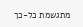מתגשמת כל-כך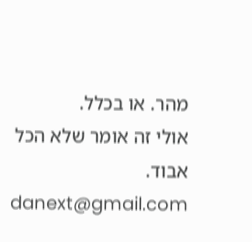מהר. או בכלל.
אולי זה אומר שלא הכל אבוד.
danext@gmail.com